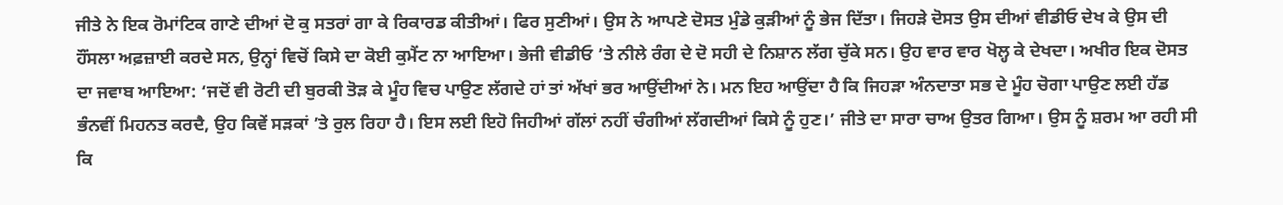ਜੀਤੇ ਨੇ ਇਕ ਰੋਮਾਂਟਿਕ ਗਾਣੇ ਦੀਆਂ ਦੋ ਕੁ ਸਤਰਾਂ ਗਾ ਕੇ ਰਿਕਾਰਡ ਕੀਤੀਆਂ। ਫਿਰ ਸੁਣੀਆਂ। ਉਸ ਨੇ ਆਪਣੇ ਦੋਸਤ ਮੁੰਡੇ ਕੁੜੀਆਂ ਨੂੰ ਭੇਜ ਦਿੱਤਾ। ਜਿਹੜੇ ਦੋਸਤ ਉਸ ਦੀਆਂ ਵੀਡੀਓ ਦੇਖ ਕੇ ਉਸ ਦੀ ਹੌਂਸਲਾ ਅਫ਼ਜ਼ਾਈ ਕਰਦੇ ਸਨ, ਉਨ੍ਹਾਂ ਵਿਚੋਂ ਕਿਸੇ ਦਾ ਕੋਈ ਕੁਮੈਂਟ ਨਾ ਆਇਆ। ਭੇਜੀ ਵੀਡੀਓ ’ਤੇ ਨੀਲੇ ਰੰਗ ਦੇ ਦੋ ਸਹੀ ਦੇ ਨਿਸ਼ਾਨ ਲੱਗ ਚੁੱਕੇ ਸਨ। ਉਹ ਵਾਰ ਵਾਰ ਖੋਲ੍ਹ ਕੇ ਦੇਖਦਾ। ਅਖੀਰ ਇਕ ਦੋਸਤ ਦਾ ਜਵਾਬ ਆਇਆ: ‘ਜਦੋਂ ਵੀ ਰੋਟੀ ਦੀ ਬੁਰਕੀ ਤੋੜ ਕੇ ਮੂੰਹ ਵਿਚ ਪਾਉਣ ਲੱਗਦੇ ਹਾਂ ਤਾਂ ਅੱਖਾਂ ਭਰ ਆਉਂਦੀਆਂ ਨੇ। ਮਨ ਇਹ ਆਉਂਦਾ ਹੈ ਕਿ ਜਿਹੜਾ ਅੰਨਦਾਤਾ ਸਭ ਦੇ ਮੂੰਹ ਚੋਗਾ ਪਾਉਣ ਲਈ ਹੱਡ ਭੰਨਵੀਂ ਮਿਹਨਤ ਕਰਦੈ, ਉਹ ਕਿਵੇਂ ਸੜਕਾਂ ’ਤੇ ਰੁਲ ਰਿਹਾ ਹੈ। ਇਸ ਲਈ ਇਹੋ ਜਿਹੀਆਂ ਗੱਲਾਂ ਨਹੀਂ ਚੰਗੀਆਂ ਲੱਗਦੀਆਂ ਕਿਸੇ ਨੂੰ ਹੁਣ।’ ਜੀਤੇ ਦਾ ਸਾਰਾ ਚਾਅ ਉਤਰ ਗਿਆ। ਉਸ ਨੂੰ ਸ਼ਰਮ ਆ ਰਹੀ ਸੀ ਕਿ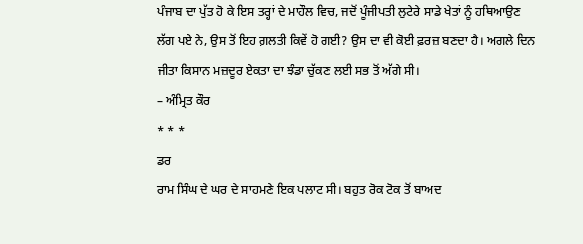ਪੰਜਾਬ ਦਾ ਪੁੱਤ ਹੋ ਕੇ ਇਸ ਤਰ੍ਹਾਂ ਦੇ ਮਾਹੌਲ ਵਿਚ, ਜਦੋਂ ਪੂੰਜੀਪਤੀ ਲੁਟੇਰੇ ਸਾਡੇ ਖੇਤਾਂ ਨੂੰ ਹਥਿਆਉਣ ਲੱਗ ਪਏ ਨੇ, ਉਸ ਤੋਂ ਇਹ ਗ਼ਲਤੀ ਕਿਵੇਂ ਹੋ ਗਈ? ਉਸ ਦਾ ਵੀ ਕੋਈ ਫ਼ਰਜ਼ ਬਣਦਾ ਹੈ। ਅਗਲੇ ਦਿਨ ਜੀਤਾ ਕਿਸਾਨ ਮਜ਼ਦੂਰ ਏਕਤਾ ਦਾ ਝੰਡਾ ਚੁੱਕਣ ਲਈ ਸਭ ਤੋਂ ਅੱਗੇ ਸੀ।
– ਅੰਮ੍ਰਿਤ ਕੌਰ
* * *
ਡਰ
ਰਾਮ ਸਿੰਘ ਦੇ ਘਰ ਦੇ ਸਾਹਮਣੇ ਇਕ ਪਲਾਟ ਸੀ। ਬਹੁਤ ਰੋਕ ਟੋਕ ਤੋਂ ਬਾਅਦ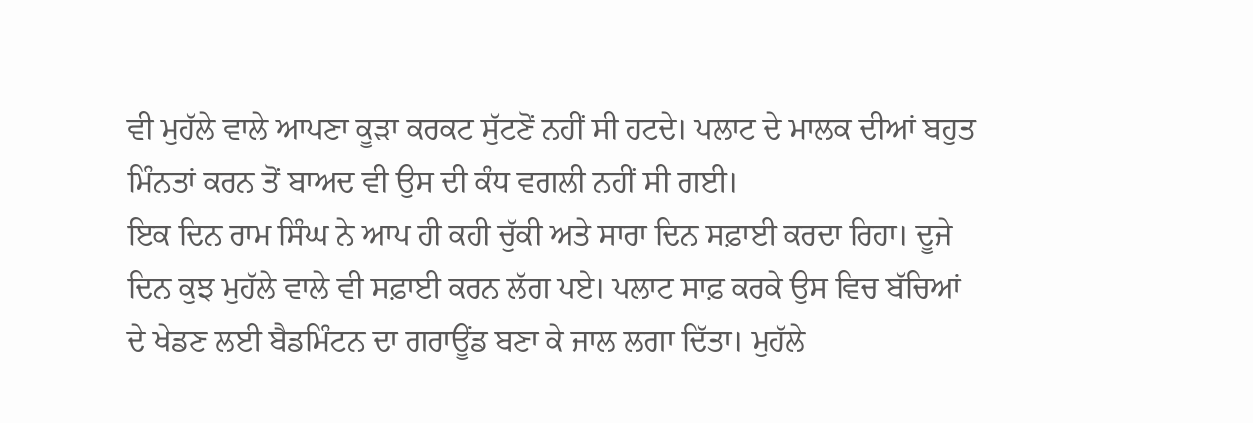ਵੀ ਮੁਹੱਲੇ ਵਾਲੇ ਆਪਣਾ ਕੂੜਾ ਕਰਕਟ ਸੁੱਟਣੋਂ ਨਹੀਂ ਸੀ ਹਟਦੇ। ਪਲਾਟ ਦੇ ਮਾਲਕ ਦੀਆਂ ਬਹੁਤ ਮਿੰਨਤਾਂ ਕਰਨ ਤੋਂ ਬਾਅਦ ਵੀ ਉਸ ਦੀ ਕੰਧ ਵਗਲੀ ਨਹੀਂ ਸੀ ਗਈ।
ਇਕ ਦਿਨ ਰਾਮ ਸਿੰਘ ਨੇ ਆਪ ਹੀ ਕਹੀ ਚੁੱਕੀ ਅਤੇ ਸਾਰਾ ਦਿਨ ਸਫ਼ਾਈ ਕਰਦਾ ਰਿਹਾ। ਦੂਜੇ ਦਿਨ ਕੁਝ ਮੁਹੱਲੇ ਵਾਲੇ ਵੀ ਸਫ਼ਾਈ ਕਰਨ ਲੱਗ ਪਏ। ਪਲਾਟ ਸਾਫ਼ ਕਰਕੇ ਉਸ ਵਿਚ ਬੱਚਿਆਂ ਦੇ ਖੇਡਣ ਲਈ ਬੈਡਮਿੰਟਨ ਦਾ ਗਰਾਊਂਡ ਬਣਾ ਕੇ ਜਾਲ ਲਗਾ ਦਿੱਤਾ। ਮੁਹੱਲੇ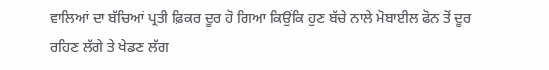ਵਾਲਿਆਂ ਦਾ ਬੱਚਿਆਂ ਪ੍ਰਤੀ ਫ਼ਿਕਰ ਦੂਰ ਹੋ ਗਿਆ ਕਿਉਂਕਿ ਹੁਣ ਬੱਚੇ ਨਾਲੇ ਮੋਬਾਈਲ ਫੋਨ ਤੋਂ ਦੂਰ ਰਹਿਣ ਲੱਗੇ ਤੇ ਖੇਡਣ ਲੱਗ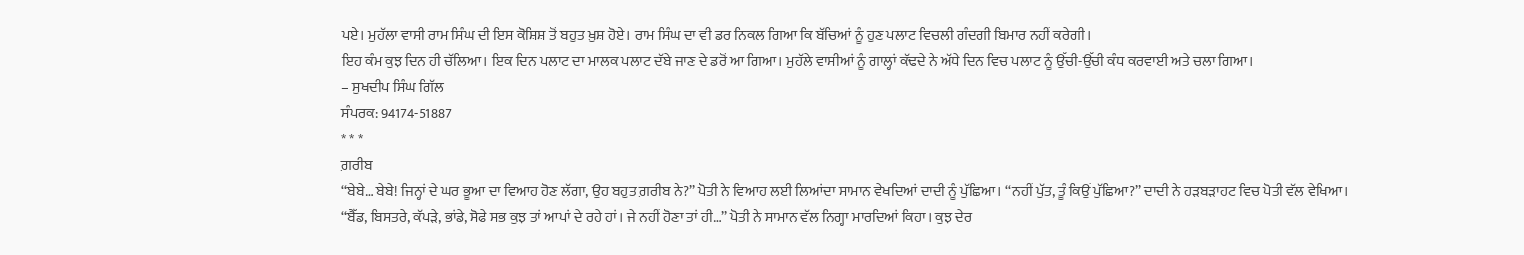ਪਏ। ਮੁਹੱਲਾ ਵਾਸੀ ਰਾਮ ਸਿੰਘ ਦੀ ਇਸ ਕੋਸ਼ਿਸ਼ ਤੋਂ ਬਹੁਤ ਖ਼ੁਸ਼ ਹੋਏ। ਰਾਮ ਸਿੰਘ ਦਾ ਵੀ ਡਰ ਨਿਕਲ ਗਿਆ ਕਿ ਬੱਚਿਆਂ ਨੂੰ ਹੁਣ ਪਲਾਟ ਵਿਚਲੀ ਗੰਦਗੀ ਬਿਮਾਰ ਨਹੀਂ ਕਰੇਗੀ।
ਇਹ ਕੰਮ ਕੁਝ ਦਿਨ ਹੀ ਚੱਲਿਆ। ਇਕ ਦਿਨ ਪਲਾਟ ਦਾ ਮਾਲਕ ਪਲਾਟ ਦੱਬੇ ਜਾਣ ਦੇ ਡਰੋਂ ਆ ਗਿਆ। ਮੁਹੱਲੇ ਵਾਸੀਆਂ ਨੂੰ ਗਾਲ੍ਹਾਂ ਕੱਢਦੇ ਨੇ ਅੱਧੇ ਦਿਨ ਵਿਚ ਪਲਾਟ ਨੂੰ ਉੱਚੀ-ਉੱਚੀ ਕੰਧ ਕਰਵਾਈ ਅਤੇ ਚਲਾ ਗਿਆ।
– ਸੁਖਦੀਪ ਸਿੰਘ ਗਿੱਲ
ਸੰਪਰਕ: 94174-51887
* * *
ਗ਼ਰੀਬ
‘‘ਬੇਬੇ… ਬੇਬੇ! ਜਿਨ੍ਹਾਂ ਦੇ ਘਰ ਭੂਆ ਦਾ ਵਿਆਹ ਹੋਣ ਲੱਗਾ, ਉਹ ਬਹੁਤ ਗ਼ਰੀਬ ਨੇ?’’ ਪੋਤੀ ਨੇ ਵਿਆਹ ਲਈ ਲਿਆਂਦਾ ਸਾਮਾਨ ਵੇਖਦਿਆਂ ਦਾਦੀ ਨੂੰ ਪੁੱਛਿਆ। ‘‘ਨਹੀਂ ਪੁੱਤ, ਤੂੰ ਕਿਉਂ ਪੁੱਛਿਆ?’’ ਦਾਦੀ ਨੇ ਹੜਬੜਾਹਟ ਵਿਚ ਪੋਤੀ ਵੱਲ ਵੇਖਿਆ।
‘‘ਬੈੱਡ, ਬਿਸਤਰੇ, ਕੱਪੜੇ, ਭਾਂਡੇ, ਸੋਫੇ ਸਭ ਕੁਝ ਤਾਂ ਆਪਾਂ ਦੇ ਰਹੇ ਹਾਂ। ਜੇ ਨਹੀਂ ਹੋਣਾ ਤਾਂ ਹੀ…’’ ਪੋਤੀ ਨੇ ਸਾਮਾਨ ਵੱਲ ਨਿਗ੍ਹਾ ਮਾਰਦਿਆਂ ਕਿਹਾ। ਕੁਝ ਦੇਰ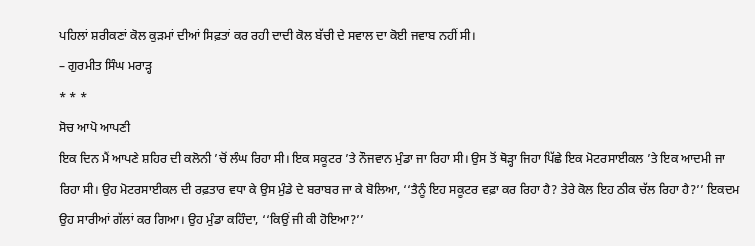ਪਹਿਲਾਂ ਸ਼ਰੀਕਣਾਂ ਕੋਲ ਕੁੜਮਾਂ ਦੀਆਂ ਸਿਫ਼ਤਾਂ ਕਰ ਰਹੀ ਦਾਦੀ ਕੋਲ ਬੱਚੀ ਦੇ ਸਵਾਲ ਦਾ ਕੋਈ ਜਵਾਬ ਨਹੀਂ ਸੀ।
– ਗੁਰਮੀਤ ਸਿੰਘ ਮਰਾੜ੍ਹ
* * *
ਸੋਚ ਆਪੋ ਆਪਣੀ
ਇਕ ਦਿਨ ਮੈਂ ਆਪਣੇ ਸ਼ਹਿਰ ਦੀ ਕਲੋਨੀ ’ਚੋਂ ਲੰਘ ਰਿਹਾ ਸੀ। ਇਕ ਸਕੂਟਰ ’ਤੇ ਨੌਜਵਾਨ ਮੁੰਡਾ ਜਾ ਰਿਹਾ ਸੀ। ਉਸ ਤੋਂ ਥੋੜ੍ਹਾ ਜਿਹਾ ਪਿੱਛੇ ਇਕ ਮੋਟਰਸਾਈਕਲ ’ਤੇ ਇਕ ਆਦਮੀ ਜਾ ਰਿਹਾ ਸੀ। ਉਹ ਮੋਟਰਸਾਈਕਲ ਦੀ ਰਫ਼ਤਾਰ ਵਧਾ ਕੇ ਉਸ ਮੁੰਡੇ ਦੇ ਬਰਾਬਰ ਜਾ ਕੇ ਬੋਲਿਆ, ‘‘ਤੈਨੂੰ ਇਹ ਸਕੂਟਰ ਵਫ਼ਾ ਕਰ ਰਿਹਾ ਹੈ? ਤੇਰੇ ਕੋਲ ਇਹ ਠੀਕ ਚੱਲ ਰਿਹਾ ਹੈ?’’ ਇਕਦਮ ਉਹ ਸਾਰੀਆਂ ਗੱਲਾਂ ਕਰ ਗਿਆ। ਉਹ ਮੁੰਡਾ ਕਹਿੰਦਾ, ‘‘ਕਿਉਂ ਜੀ ਕੀ ਹੋਇਆ?’’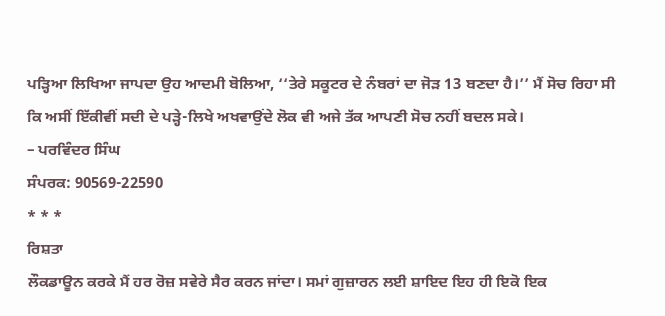ਪੜ੍ਹਿਆ ਲਿਖਿਆ ਜਾਪਦਾ ਉਹ ਆਦਮੀ ਬੋਲਿਆ, ‘‘ਤੇਰੇ ਸਕੂਟਰ ਦੇ ਨੰਬਰਾਂ ਦਾ ਜੋੜ 13 ਬਣਦਾ ਹੈ।’’ ਮੈਂ ਸੋਚ ਰਿਹਾ ਸੀ ਕਿ ਅਸੀਂ ਇੱਕੀਵੀਂ ਸਦੀ ਦੇ ਪੜ੍ਹੇ-ਲਿਖੇ ਅਖਵਾਉਂਦੇ ਲੋਕ ਵੀ ਅਜੇ ਤੱਕ ਆਪਣੀ ਸੋਚ ਨਹੀਂ ਬਦਲ ਸਕੇ।
– ਪਰਵਿੰਦਰ ਸਿੰਘ
ਸੰਪਰਕ: 90569-22590
* * *
ਰਿਸ਼ਤਾ
ਲੌਕਡਾਊਨ ਕਰਕੇ ਮੈਂ ਹਰ ਰੋਜ਼ ਸਵੇਰੇ ਸੈਰ ਕਰਨ ਜਾਂਦਾ। ਸਮਾਂ ਗੁਜ਼ਾਰਨ ਲਈ ਸ਼ਾਇਦ ਇਹ ਹੀ ਇਕੋ ਇਕ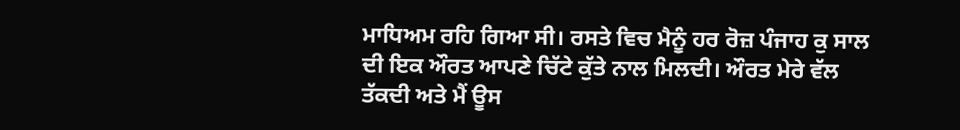ਮਾਧਿਅਮ ਰਹਿ ਗਿਆ ਸੀ। ਰਸਤੇ ਵਿਚ ਮੈਨੂੰ ਹਰ ਰੋਜ਼ ਪੰਜਾਹ ਕੁ ਸਾਲ ਦੀ ਇਕ ਔਰਤ ਆਪਣੇ ਚਿੱਟੇ ਕੁੱਤੇ ਨਾਲ ਮਿਲਦੀ। ਔਰਤ ਮੇਰੇ ਵੱਲ ਤੱਕਦੀ ਅਤੇ ਮੈਂ ਊਸ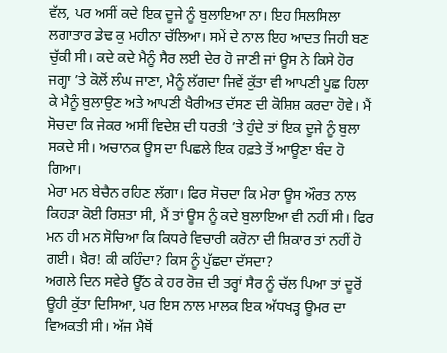ਵੱਲ, ਪਰ ਅਸੀਂ ਕਦੇ ਇਕ ਦੂਜੇ ਨੂੰ ਬੁਲਾਇਆ ਨਾ। ਇਹ ਸਿਲਸਿਲਾ ਲਗਾਤਾਰ ਡੇਢ ਕੁ ਮਹੀਨਾ ਚੱਲਿਆ। ਸਮੇਂ ਦੇ ਨਾਲ ਇਹ ਆਦਤ ਜਿਹੀ ਬਣ ਚੁੱਕੀ ਸੀ। ਕਦੇ ਕਦੇ ਮੈਨੂੰ ਸੈਰ ਲਈ ਦੇਰ ਹੋ ਜਾਣੀ ਜਾਂ ਊਸ ਨੇ ਕਿਸੇ ਹੋਰ ਜਗ੍ਹਾ ’ਤੇ ਕੋਲੋਂ ਲੰਘ ਜਾਣਾ, ਮੈਨੂੰ ਲੱਗਦਾ ਜਿਵੇਂ ਕੁੱਤਾ ਵੀ ਆਪਣੀ ਪੂਛ ਹਿਲਾ ਕੇ ਮੈਨੂੰ ਬੁਲਾਉਣ ਅਤੇ ਆਪਣੀ ਖੈਰੀਅਤ ਦੱਸਣ ਦੀ ਕੋਸ਼ਿਸ਼ ਕਰਦਾ ਹੋਵੇ। ਮੈਂ ਸੋਚਦਾ ਕਿ ਜੇਕਰ ਅਸੀਂ ਵਿਦੇਸ਼ ਦੀ ਧਰਤੀ ’ਤੇ ਹੁੰਦੇ ਤਾਂ ਇਕ ਦੂਜੇ ਨੂੰ ਬੁਲਾ ਸਕਦੇ ਸੀ। ਅਚਾਨਕ ਊਸ ਦਾ ਪਿਛਲੇ ਇਕ ਹਫ਼ਤੇ ਤੋਂ ਆਊਣਾ ਬੰਦ ਹੋ ਗਿਆ।
ਮੇਰਾ ਮਨ ਬੇਚੈਨ ਰਹਿਣ ਲੱਗਾ। ਫਿਰ ਸੋਚਦਾ ਕਿ ਮੇਰਾ ਊਸ ਔਰਤ ਨਾਲ ਕਿਹੜਾ ਕੋਈ ਰਿਸ਼ਤਾ ਸੀ, ਮੈਂ ਤਾਂ ਊਸ ਨੂੰ ਕਦੇ ਬੁਲਾਇਆ ਵੀ ਨਹੀਂ ਸੀ। ਫਿਰ ਮਨ ਹੀ ਮਨ ਸੋਚਿਆ ਕਿ ਕਿਧਰੇ ਵਿਚਾਰੀ ਕਰੋਨਾ ਦੀ ਸ਼ਿਕਾਰ ਤਾਂ ਨਹੀਂ ਹੋ ਗਈ। ਖ਼ੈਰ! ਕੀ ਕਹਿੰਦਾ? ਕਿਸ ਨੂੰ ਪੁੱਛਦਾ ਦੱਸਦਾ?
ਅਗਲੇ ਦਿਨ ਸਵੇਰੇ ਊੱਠ ਕੇ ਹਰ ਰੋਜ਼ ਦੀ ਤਰ੍ਹਾਂ ਸੈਰ ਨੂੰ ਚੱਲ ਪਿਆ ਤਾਂ ਦੂਰੋਂ ਊਹੀ ਕੁੱਤਾ ਦਿਸਿਆ, ਪਰ ਇਸ ਨਾਲ ਮਾਲਕ ਇਕ ਅੱਧਖੜ੍ਹ ਊਮਰ ਦਾ ਵਿਅਕਤੀ ਸੀ। ਅੱਜ ਮੈਥੋਂ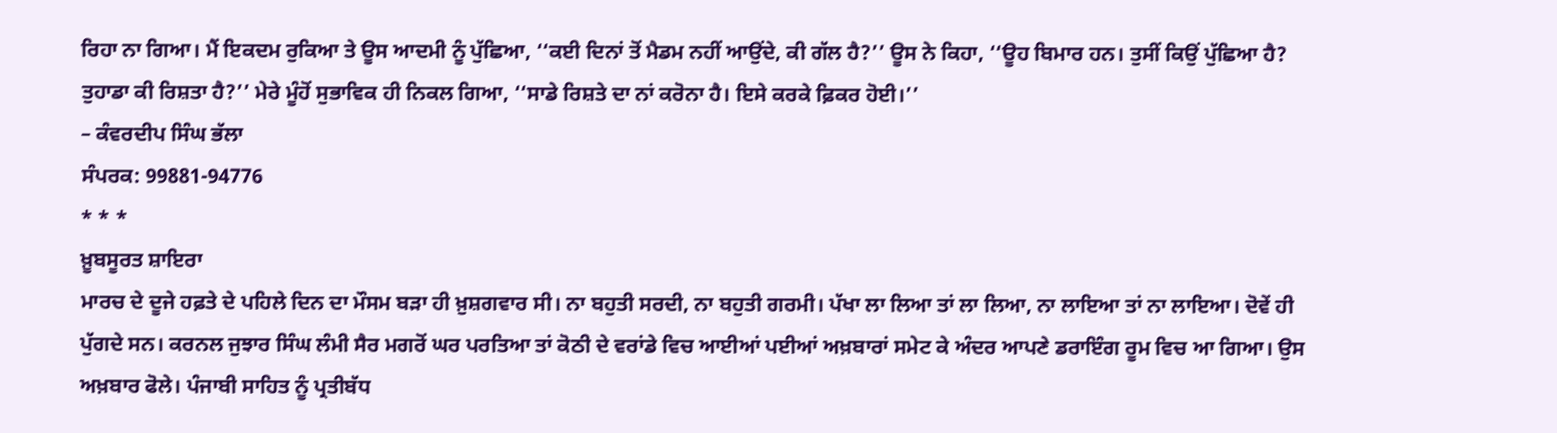ਰਿਹਾ ਨਾ ਗਿਆ। ਮੈਂ ਇਕਦਮ ਰੁਕਿਆ ਤੇ ਊਸ ਆਦਮੀ ਨੂੰ ਪੁੱਛਿਆ, ‘‘ਕਈ ਦਿਨਾਂ ਤੋਂ ਮੈਡਮ ਨਹੀਂ ਆਉਂਦੇ, ਕੀ ਗੱਲ ਹੈ?’’ ਊਸ ਨੇ ਕਿਹਾ, ‘‘ਊਹ ਬਿਮਾਰ ਹਨ। ਤੁਸੀਂ ਕਿਉਂ ਪੁੱਛਿਆ ਹੈ? ਤੁਹਾਡਾ ਕੀ ਰਿਸ਼ਤਾ ਹੈ?’’ ਮੇਰੇ ਮੂੰਹੋਂ ਸੁਭਾਵਿਕ ਹੀ ਨਿਕਲ ਗਿਆ, ‘‘ਸਾਡੇ ਰਿਸ਼ਤੇ ਦਾ ਨਾਂ ਕਰੋਨਾ ਹੈ। ਇਸੇ ਕਰਕੇ ਫ਼ਿਕਰ ਹੋਈ।’’
– ਕੰਵਰਦੀਪ ਸਿੰਘ ਭੱਲਾ
ਸੰਪਰਕ: 99881-94776
* * *
ਖ਼ੂਬਸੂਰਤ ਸ਼ਾਇਰਾ
ਮਾਰਚ ਦੇ ਦੂਜੇ ਹਫ਼ਤੇ ਦੇ ਪਹਿਲੇ ਦਿਨ ਦਾ ਮੌਸਮ ਬੜਾ ਹੀ ਖ਼ੁਸ਼ਗਵਾਰ ਸੀ। ਨਾ ਬਹੁਤੀ ਸਰਦੀ, ਨਾ ਬਹੁਤੀ ਗਰਮੀ। ਪੱਖਾ ਲਾ ਲਿਆ ਤਾਂ ਲਾ ਲਿਆ, ਨਾ ਲਾਇਆ ਤਾਂ ਨਾ ਲਾਇਆ। ਦੋਵੇਂ ਹੀ ਪੁੱਗਦੇ ਸਨ। ਕਰਨਲ ਜੁਝਾਰ ਸਿੰਘ ਲੰਮੀ ਸੈਰ ਮਗਰੋਂ ਘਰ ਪਰਤਿਆ ਤਾਂ ਕੋਠੀ ਦੇ ਵਰਾਂਡੇ ਵਿਚ ਆਈਆਂ ਪਈਆਂ ਅਖ਼ਬਾਰਾਂ ਸਮੇਟ ਕੇ ਅੰਦਰ ਆਪਣੇ ਡਰਾਇੰਗ ਰੂਮ ਵਿਚ ਆ ਗਿਆ। ਉਸ ਅਖ਼ਬਾਰ ਫੋਲੇ। ਪੰਜਾਬੀ ਸਾਹਿਤ ਨੂੰ ਪ੍ਰਤੀਬੱਧ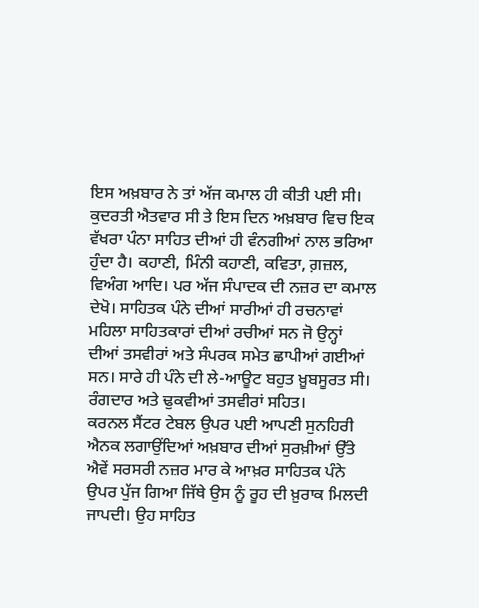ਇਸ ਅਖ਼ਬਾਰ ਨੇ ਤਾਂ ਅੱਜ ਕਮਾਲ ਹੀ ਕੀਤੀ ਪਈ ਸੀ। ਕੁਦਰਤੀ ਐਤਵਾਰ ਸੀ ਤੇ ਇਸ ਦਿਨ ਅਖ਼ਬਾਰ ਵਿਚ ਇਕ ਵੱਖਰਾ ਪੰਨਾ ਸਾਹਿਤ ਦੀਆਂ ਹੀ ਵੰਨਗੀਆਂ ਨਾਲ ਭਰਿਆ ਹੁੰਦਾ ਹੈ। ਕਹਾਣੀ, ਮਿੰਨੀ ਕਹਾਣੀ, ਕਵਿਤਾ, ਗ਼ਜ਼ਲ, ਵਿਅੰਗ ਆਦਿ। ਪਰ ਅੱਜ ਸੰਪਾਦਕ ਦੀ ਨਜ਼ਰ ਦਾ ਕਮਾਲ ਦੇਖੋ। ਸਾਹਿਤਕ ਪੰਨੇ ਦੀਆਂ ਸਾਰੀਆਂ ਹੀ ਰਚਨਾਵਾਂ ਮਹਿਲਾ ਸਾਹਿਤਕਾਰਾਂ ਦੀਆਂ ਰਚੀਆਂ ਸਨ ਜੋ ਉਨ੍ਹਾਂ ਦੀਆਂ ਤਸਵੀਰਾਂ ਅਤੇ ਸੰਪਰਕ ਸਮੇਤ ਛਾਪੀਆਂ ਗਈਆਂ ਸਨ। ਸਾਰੇ ਹੀ ਪੰਨੇ ਦੀ ਲੇ-ਆਊਟ ਬਹੁਤ ਖ਼ੂਬਸੂਰਤ ਸੀ। ਰੰਗਦਾਰ ਅਤੇ ਢੁਕਵੀਆਂ ਤਸਵੀਰਾਂ ਸਹਿਤ।
ਕਰਨਲ ਸੈਂਟਰ ਟੇਬਲ ਉਪਰ ਪਈ ਆਪਣੀ ਸੁਨਹਿਰੀ ਐਨਕ ਲਗਾਉਂਦਿਆਂ ਅਖ਼ਬਾਰ ਦੀਆਂ ਸੁਰਖ਼ੀਆਂ ਉੱਤੇ ਐਵੇਂ ਸਰਸਰੀ ਨਜ਼ਰ ਮਾਰ ਕੇ ਆਖ਼ਰ ਸਾਹਿਤਕ ਪੰਨੇ ਉਪਰ ਪੁੱਜ ਗਿਆ ਜਿੱਥੇ ਉਸ ਨੂੰ ਰੂਹ ਦੀ ਖ਼ੁਰਾਕ ਮਿਲਦੀ ਜਾਪਦੀ। ਉਹ ਸਾਹਿਤ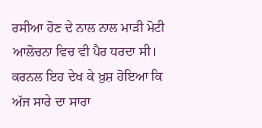ਰਸੀਆ ਹੋਣ ਦੇ ਨਾਲ ਨਾਲ ਮਾੜੀ ਮੋਟੀ ਆਲੋਚਨਾ ਵਿਚ ਵੀ ਪੈਰ ਧਰਦਾ ਸੀ। ਕਰਨਲ ਇਹ ਦੇਖ ਕੇ ਖ਼ੁਸ਼ ਹੋਇਆ ਕਿ ਅੱਜ ਸਾਰੇ ਦਾ ਸਾਰਾ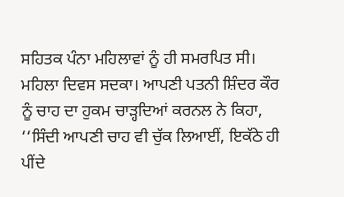ਸਹਿਤਕ ਪੰਨਾ ਮਹਿਲਾਵਾਂ ਨੂੰ ਹੀ ਸਮਰਪਿਤ ਸੀ। ਮਹਿਲਾ ਦਿਵਸ ਸਦਕਾ। ਆਪਣੀ ਪਤਨੀ ਸ਼ਿੰਦਰ ਕੌਰ ਨੂੰ ਚਾਹ ਦਾ ਹੁਕਮ ਚਾੜ੍ਹਦਿਆਂ ਕਰਨਲ ਨੇ ਕਿਹਾ, ‘‘ਸਿੰਦੀ ਆਪਣੀ ਚਾਹ ਵੀ ਚੁੱਕ ਲਿਆਈਂ, ਇਕੱਠੇ ਹੀ ਪੀਂਦੇ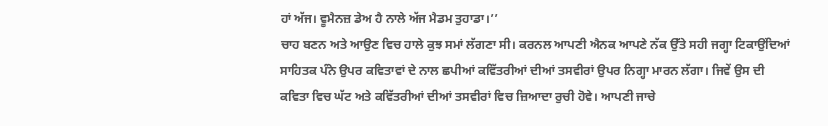ਹਾਂ ਅੱਜ। ਵੂਮੈਨਜ਼ ਡੇਅ ਹੈ ਨਾਲੇ ਅੱਜ ਮੈਡਮ ਤੁਹਾਡਾ।’’
ਚਾਹ ਬਣਨ ਅਤੇ ਆਉਣ ਵਿਚ ਹਾਲੇ ਕੁਝ ਸਮਾਂ ਲੱਗਣਾ ਸੀ। ਕਰਨਲ ਆਪਣੀ ਐਨਕ ਆਪਣੇ ਨੱਕ ਉੱਤੇ ਸਹੀ ਜਗ੍ਹਾ ਟਿਕਾਉਂਦਿਆਂ ਸਾਹਿਤਕ ਪੰਨੇ ਉਪਰ ਕਵਿਤਾਵਾਂ ਦੇ ਨਾਲ ਛਪੀਆਂ ਕਵਿੱਤਰੀਆਂ ਦੀਆਂ ਤਸਵੀਰਾਂ ਉਪਰ ਨਿਗ੍ਹਾ ਮਾਰਨ ਲੱਗਾ। ਜਿਵੇਂ ਉਸ ਦੀ ਕਵਿਤਾ ਵਿਚ ਘੱਟ ਅਤੇ ਕਵਿੱਤਰੀਆਂ ਦੀਆਂ ਤਸਵੀਰਾਂ ਵਿਚ ਜ਼ਿਆਦਾ ਰੁਚੀ ਹੋਵੇ। ਆਪਣੀ ਜਾਚੇ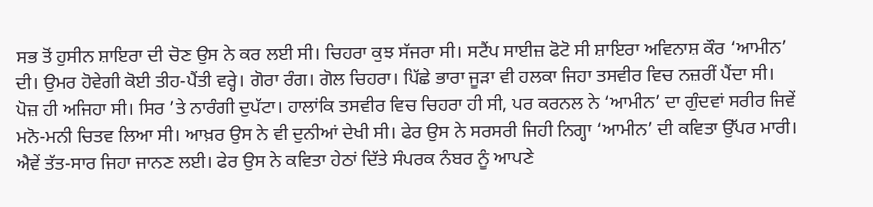ਸਭ ਤੋਂ ਹੁਸੀਨ ਸ਼ਾਇਰਾ ਦੀ ਚੋਣ ਉਸ ਨੇ ਕਰ ਲਈ ਸੀ। ਚਿਹਰਾ ਕੁਝ ਸੱਜਰਾ ਸੀ। ਸਟੈਂਪ ਸਾਈਜ਼ ਫੋਟੋ ਸੀ ਸ਼ਾਇਰਾ ਅਵਿਨਾਸ਼ ਕੌਰ ‘ਆਮੀਨ’ ਦੀ। ਉਮਰ ਹੋਵੇਗੀ ਕੋਈ ਤੀਹ-ਪੈਂਤੀ ਵਰ੍ਹੇ। ਗੋਰਾ ਰੰਗ। ਗੋਲ ਚਿਹਰਾ। ਪਿੱਛੇ ਭਾਰਾ ਜੂੜਾ ਵੀ ਹਲਕਾ ਜਿਹਾ ਤਸਵੀਰ ਵਿਚ ਨਜ਼ਰੀਂ ਪੈਂਦਾ ਸੀ। ਪੋਜ਼ ਹੀ ਅਜਿਹਾ ਸੀ। ਸਿਰ ’ਤੇ ਨਾਰੰਗੀ ਦੁਪੱਟਾ। ਹਾਲਾਂਕਿ ਤਸਵੀਰ ਵਿਚ ਚਿਹਰਾ ਹੀ ਸੀ, ਪਰ ਕਰਨਲ ਨੇ ‘ਆਮੀਨ’ ਦਾ ਗੁੰਦਵਾਂ ਸਰੀਰ ਜਿਵੇਂ ਮਨੋ-ਮਨੀ ਚਿਤਵ ਲਿਆ ਸੀ। ਆਖ਼ਰ ਉਸ ਨੇ ਵੀ ਦੁਨੀਆਂ ਦੇਖੀ ਸੀ। ਫੇਰ ਉਸ ਨੇ ਸਰਸਰੀ ਜਿਹੀ ਨਿਗ੍ਹਾ ‘ਆਮੀਨ’ ਦੀ ਕਵਿਤਾ ਉੱਪਰ ਮਾਰੀ। ਐਵੇਂ ਤੱਤ-ਸਾਰ ਜਿਹਾ ਜਾਨਣ ਲਈ। ਫੇਰ ਉਸ ਨੇ ਕਵਿਤਾ ਹੇਠਾਂ ਦਿੱਤੇ ਸੰਪਰਕ ਨੰਬਰ ਨੂੰ ਆਪਣੇ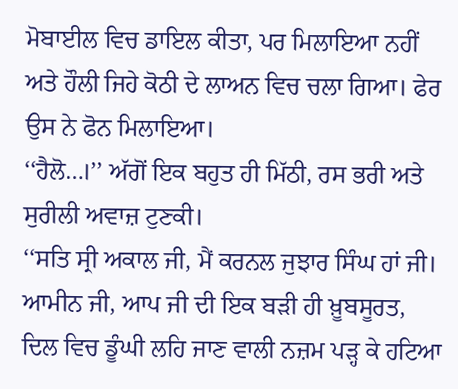ਮੋਬਾਈਲ ਵਿਚ ਡਾਇਲ ਕੀਤਾ, ਪਰ ਮਿਲਾਇਆ ਨਹੀਂ ਅਤੇ ਹੌਲੀ ਜਿਹੇ ਕੋਠੀ ਦੇ ਲਾਅਨ ਵਿਚ ਚਲਾ ਗਿਆ। ਫੇਰ ਉਸ ਨੇ ਫੋਨ ਮਿਲਾਇਆ।
‘‘ਹੈਲੋ…।’’ ਅੱਗੋਂ ਇਕ ਬਹੁਤ ਹੀ ਮਿੱਠੀ, ਰਸ ਭਰੀ ਅਤੇ ਸੁਰੀਲੀ ਅਵਾਜ਼ ਟੁਣਕੀ।
‘‘ਸਤਿ ਸ੍ਰੀ ਅਕਾਲ ਜੀ, ਮੈਂ ਕਰਨਲ ਜੁਝਾਰ ਸਿੰਘ ਹਾਂ ਜੀ। ਆਮੀਨ ਜੀ, ਆਪ ਜੀ ਦੀ ਇਕ ਬੜੀ ਹੀ ਖ਼ੂਬਸੂਰਤ, ਦਿਲ ਵਿਚ ਡੂੰਘੀ ਲਹਿ ਜਾਣ ਵਾਲੀ ਨਜ਼ਮ ਪੜ੍ਹ ਕੇ ਹਟਿਆ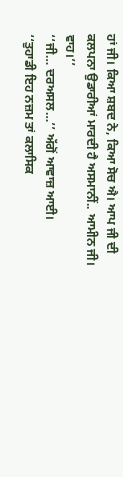ਹਾਂ ਜੀ। ਕਿਆ ਸ਼ਬਦ ਨੇ, ਕਿਆ ਸੋਚ ਐ। ਆਪ ਜੀ ਦੀ ਕਲਪਨਾ ਉਡਾਰੀਆਂ ਮਾਰਦੀ ਹੈ ਅਸਮਾਨੀਂ.. ਆਮੀਨ ਜੀ। ਵਾਹ।’’
‘‘ਜੀ… ਦਰਅਸਲ…’’ ਅੱਗੋਂ ਆਵਾਜ਼ ਆਈ।
‘‘ਤੁਹਾਡੀ ਇਹ ਨਜ਼ਮ ਤਾਂ ਕਲਾਸਿਕ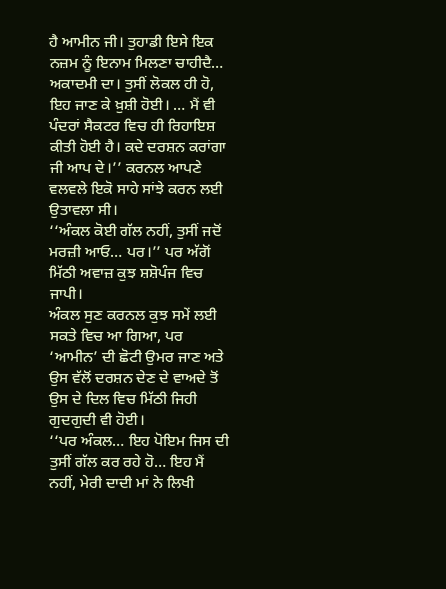ਹੈ ਆਮੀਨ ਜੀ। ਤੁਹਾਡੀ ਇਸੇ ਇਕ ਨਜ਼ਮ ਨੂੰ ਇਨਾਮ ਮਿਲਣਾ ਚਾਹੀਦੈ… ਅਕਾਦਮੀ ਦਾ। ਤੁਸੀਂ ਲੋਕਲ ਹੀ ਹੋ, ਇਹ ਜਾਣ ਕੇ ਖ਼ੁਸ਼ੀ ਹੋਈ। … ਮੈਂ ਵੀ ਪੰਦਰਾਂ ਸੈਕਟਰ ਵਿਚ ਹੀ ਰਿਹਾਇਸ਼ ਕੀਤੀ ਹੋਈ ਹੈ। ਕਦੇ ਦਰਸ਼ਨ ਕਰਾਂਗਾ ਜੀ ਆਪ ਦੇ।’’ ਕਰਨਲ ਆਪਣੇ ਵਲਵਲੇ ਇਕੋ ਸਾਹੇ ਸਾਂਝੇ ਕਰਨ ਲਈ ਉਤਾਵਲਾ ਸੀ।
‘‘ਅੰਕਲ ਕੋਈ ਗੱਲ ਨਹੀਂ, ਤੁਸੀਂ ਜਦੋਂ ਮਰਜ਼ੀ ਆਓ… ਪਰ।’’ ਪਰ ਅੱਗੋਂ ਮਿੱਠੀ ਅਵਾਜ਼ ਕੁਝ ਸ਼ਸ਼ੋਪੰਜ ਵਿਚ ਜਾਪੀ।
ਅੰਕਲ ਸੁਣ ਕਰਨਲ ਕੁਝ ਸਮੇਂ ਲਈ ਸਕਤੇ ਵਿਚ ਆ ਗਿਆ, ਪਰ ‘ਆਮੀਨ’ ਦੀ ਛੋਟੀ ਉਮਰ ਜਾਣ ਅਤੇ ਉਸ ਵੱਲੋਂ ਦਰਸ਼ਨ ਦੇਣ ਦੇ ਵਾਅਦੇ ਤੋਂ ਉਸ ਦੇ ਦਿਲ ਵਿਚ ਮਿੱਠੀ ਜਿਹੀ ਗੁਦਗੁਦੀ ਵੀ ਹੋਈ।
‘‘ਪਰ ਅੰਕਲ… ਇਹ ਪੋਇਮ ਜਿਸ ਦੀ ਤੁਸੀਂ ਗੱਲ ਕਰ ਰਹੇ ਹੋ… ਇਹ ਮੈਂ ਨਹੀਂ, ਮੇਰੀ ਦਾਦੀ ਮਾਂ ਨੇ ਲਿਖੀ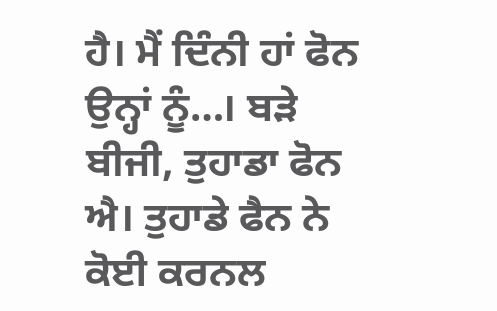ਹੈ। ਮੈਂ ਦਿੰਨੀ ਹਾਂ ਫੋਨ ਉਨ੍ਹਾਂ ਨੂੰ…। ਬੜੇ ਬੀਜੀ, ਤੁਹਾਡਾ ਫੋਨ ਐ। ਤੁਹਾਡੇ ਫੈਨ ਨੇ ਕੋਈ ਕਰਨਲ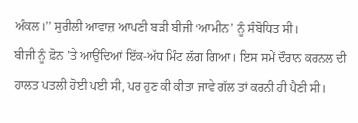ਅੰਕਲ।’’ ਸੁਰੀਲੀ ਆਵਾਜ਼ ਆਪਣੀ ਬੜੀ ਬੀਜੀ ‘ਆਮੀਨ’ ਨੂੰ ਸੰਬੋਧਿਤ ਸੀ।
ਬੀਜੀ ਨੂੰ ਫ਼ੋਨ ’ਤੇ ਆਉਂਦਿਆਂ ਇੱਕ-ਅੱਧ ਮਿੰਟ ਲੱਗ ਗਿਆ। ਇਸ ਸਮੇਂ ਦੌਰਾਨ ਕਰਨਲ ਦੀ ਹਾਲਤ ਪਤਲੀ ਹੋਈ ਪਈ ਸੀ, ਪਰ ਹੁਣ ਕੀ ਕੀਤਾ ਜਾਵੇ ਗੱਲ ਤਾਂ ਕਰਨੀ ਹੀ ਪੈਣੀ ਸੀ।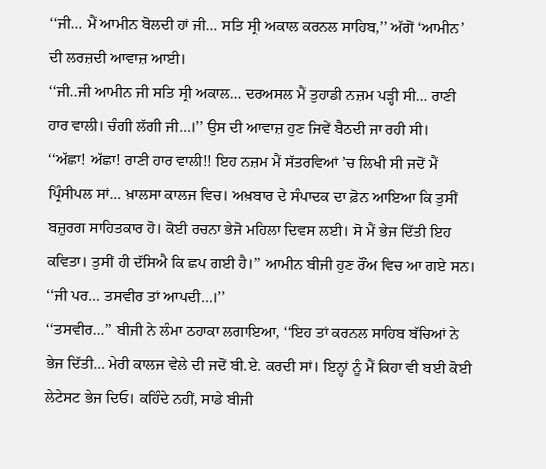‘‘ਜੀ… ਮੈਂ ਆਮੀਨ ਬੋਲਦੀ ਹਾਂ ਜੀ… ਸਤਿ ਸ੍ਰੀ ਅਕਾਲ ਕਰਨਲ ਸਾਹਿਬ,’’ ਅੱਗੋਂ ‘ਆਮੀਨ’ ਦੀ ਲਰਜ਼ਦੀ ਆਵਾਜ਼ ਆਈ।
‘‘ਜੀ..ਜੀ ਆਮੀਨ ਜੀ ਸਤਿ ਸ੍ਰੀ ਅਕਾਲ… ਦਰਅਸਲ ਮੈਂ ਤੁਹਾਡੀ ਨਜ਼ਮ ਪੜ੍ਹੀ ਸੀ… ਰਾਣੀ ਹਾਰ ਵਾਲੀ। ਚੰਗੀ ਲੱਗੀ ਜੀ…।’’ ਉਸ ਦੀ ਆਵਾਜ਼ ਹੁਣ ਜਿਵੇਂ ਬੈਠਦੀ ਜਾ ਰਹੀ ਸੀ।
‘‘ਅੱਛਾ! ਅੱਛਾ! ਰਾਣੀ ਹਾਰ ਵਾਲੀ!! ਇਹ ਨਜ਼ਮ ਮੈਂ ਸੱਤਰਵਿਆਂ ’ਚ ਲਿਖੀ ਸੀ ਜਦੋਂ ਮੈਂ ਪ੍ਰਿੰਸੀਪਲ ਸਾਂ… ਖ਼ਾਲਸਾ ਕਾਲਜ ਵਿਚ। ਅਖ਼ਬਾਰ ਦੇ ਸੰਪਾਦਕ ਦਾ ਫ਼ੋਨ ਆਇਆ ਕਿ ਤੁਸੀਂ ਬਜ਼ੁਰਗ ਸਾਹਿਤਕਾਰ ਹੋ। ਕੋਈ ਰਚਨਾ ਭੇਜੋ ਮਹਿਲਾ ਦਿਵਸ ਲਈ। ਸੋ ਮੈਂ ਭੇਜ ਦਿੱਤੀ ਇਹ ਕਵਿਤਾ। ਤੁਸੀਂ ਹੀ ਦੱਸਿਐ ਕਿ ਛਪ ਗਈ ਹੈ।’’ ਆਮੀਨ ਬੀਜੀ ਹੁਣ ਰੌਂਅ ਵਿਚ ਆ ਗਏ ਸਨ।
‘‘ਜੀ ਪਰ… ਤਸਵੀਰ ਤਾਂ ਆਪਦੀ…।’’
‘‘ਤਸਵੀਰ…’’ ਬੀਜੀ ਨੇ ਲੰਮਾ ਠਹਾਕਾ ਲਗਾਇਆ, ‘‘ਇਹ ਤਾਂ ਕਰਨਲ ਸਾਹਿਬ ਬੱਚਿਆਂ ਨੇ ਭੇਜ ਦਿੱਤੀ… ਮੇਰੀ ਕਾਲਜ ਵੇਲੇ ਦੀ ਜਦੋਂ ਬੀ.ਏ. ਕਰਦੀ ਸਾਂ। ਇਨ੍ਹਾਂ ਨੂੰ ਮੈਂ ਕਿਹਾ ਵੀ ਬਈ ਕੋਈ ਲੇਟੇਸਟ ਭੇਜ ਦਿਓ। ਕਹਿੰਦੇ ਨਹੀਂ, ਸਾਡੇ ਬੀਜੀ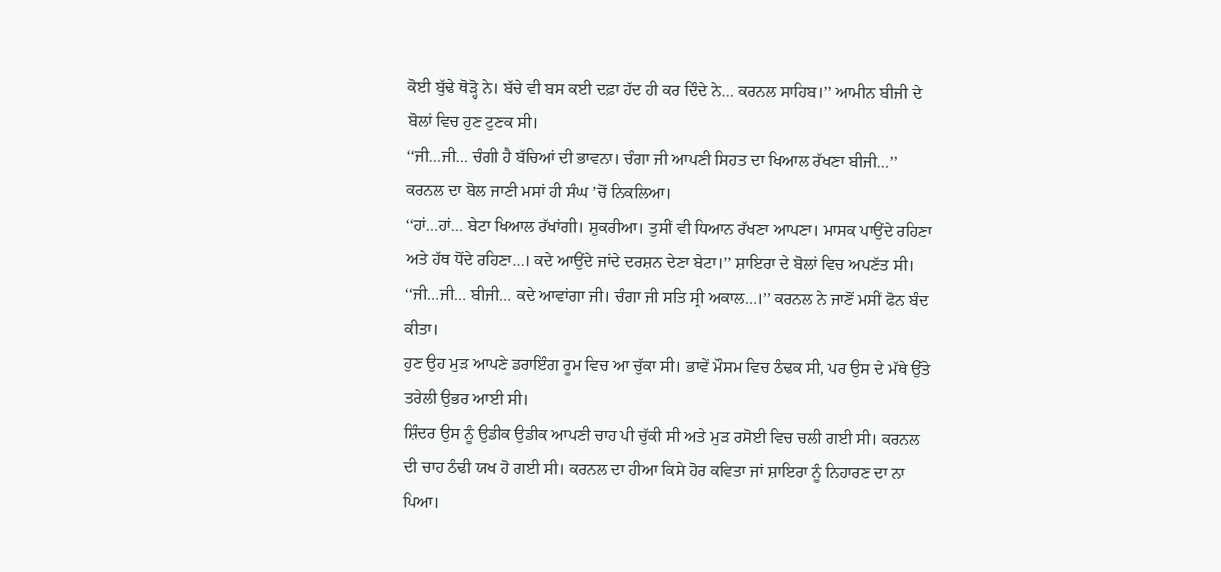ਕੋਈ ਬੁੱਢੇ ਥੋੜ੍ਹੋ ਨੇ। ਬੱਚੇ ਵੀ ਬਸ ਕਈ ਦਫ਼ਾ ਹੱਦ ਹੀ ਕਰ ਦਿੰਦੇ ਨੇ… ਕਰਨਲ ਸਾਹਿਬ।’’ ਆਮੀਨ ਬੀਜੀ ਦੇ ਬੋਲਾਂ ਵਿਚ ਹੁਣ ਟੁਣਕ ਸੀ।
‘‘ਜੀ…ਜੀ… ਚੰਗੀ ਹੈ ਬੱਚਿਆਂ ਦੀ ਭਾਵਨਾ। ਚੰਗਾ ਜੀ ਆਪਣੀ ਸਿਹਤ ਦਾ ਖਿਆਲ ਰੱਖਣਾ ਬੀਜੀ…’’ ਕਰਨਲ ਦਾ ਬੋਲ ਜਾਣੀ ਮਸਾਂ ਹੀ ਸੰਘ ’ਚੋਂ ਨਿਕਲਿਆ।
‘‘ਹਾਂ…ਹਾਂ… ਬੇਟਾ ਖਿਆਲ ਰੱਖਾਂਗੀ। ਸ਼ੁਕਰੀਆ। ਤੁਸੀਂ ਵੀ ਧਿਆਨ ਰੱਖਣਾ ਆਪਣਾ। ਮਾਸਕ ਪਾਉਂਦੇ ਰਹਿਣਾ ਅਤੇ ਹੱਥ ਧੋਂਦੇ ਰਹਿਣਾ…। ਕਦੇ ਆਉਂਦੇ ਜਾਂਦੇ ਦਰਸ਼ਨ ਦੇਣਾ ਬੇਟਾ।’’ ਸ਼ਾਇਰਾ ਦੇ ਬੋਲਾਂ ਵਿਚ ਅਪਣੱਤ ਸੀ।
‘‘ਜੀ…ਜੀ… ਬੀਜੀ… ਕਦੇ ਆਵਾਂਗਾ ਜੀ। ਚੰਗਾ ਜੀ ਸਤਿ ਸ੍ਰੀ ਅਕਾਲ…।’’ ਕਰਨਲ ਨੇ ਜਾਣੋਂ ਮਸੀਂ ਫੋਨ ਬੰਦ ਕੀਤਾ।
ਹੁਣ ਉਹ ਮੁੜ ਆਪਣੇ ਡਰਾਇੰਗ ਰੂਮ ਵਿਚ ਆ ਚੁੱਕਾ ਸੀ। ਭਾਵੇਂ ਮੌਸਮ ਵਿਚ ਠੰਢਕ ਸੀ, ਪਰ ਉਸ ਦੇ ਮੱਥੇ ਉੱਤੇ ਤਰੇਲੀ ਉਭਰ ਆਈ ਸੀ।
ਸ਼ਿੰਦਰ ਉਸ ਨੂੰ ਉਡੀਕ ਉਡੀਕ ਆਪਣੀ ਚਾਹ ਪੀ ਚੁੱਕੀ ਸੀ ਅਤੇ ਮੁੜ ਰਸੋਈ ਵਿਚ ਚਲੀ ਗਈ ਸੀ। ਕਰਨਲ ਦੀ ਚਾਹ ਠੰਢੀ ਯਖ ਹੋ ਗਈ ਸੀ। ਕਰਨਲ ਦਾ ਹੀਆ ਕਿਸੇ ਹੋਰ ਕਵਿਤਾ ਜਾਂ ਸ਼ਾਇਰਾ ਨੂੰ ਨਿਹਾਰਣ ਦਾ ਨਾ ਪਿਆ।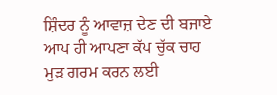ਸ਼ਿੰਦਰ ਨੂੰ ਆਵਾਜ਼ ਦੇਣ ਦੀ ਬਜਾਏ ਆਪ ਹੀ ਆਪਣਾ ਕੱਪ ਚੁੱਕ ਚਾਹ ਮੁੜ ਗਰਮ ਕਰਨ ਲਈ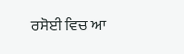ਰਸੋਈ ਵਿਚ ਆ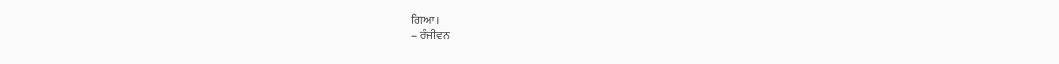ਗਿਆ।
– ਰੰਜੀਵਨ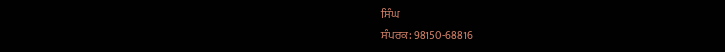ਸਿੰਘ
ਸੰਪਰਕ: 98150-68816